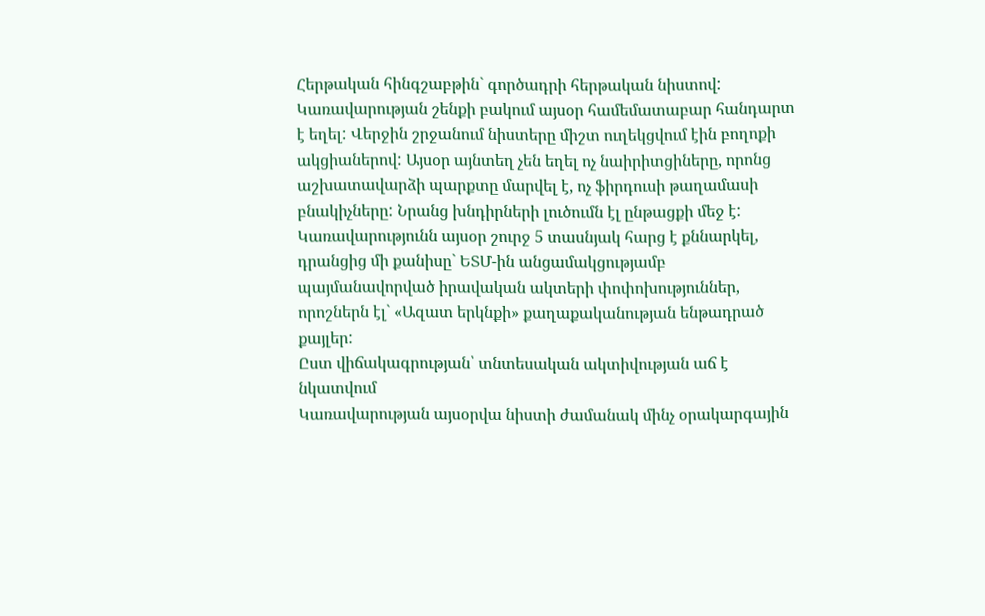Հերթական հինգշաբթին` գործադրի հերթական նիստով: Կառավարության շենքի բակում այսօր համեմատաբար հանդարտ է եղել: Վերջին շրջանում նիստերը միշտ ուղեկցվում էին բողոքի ակցիաներով: Այսօր այնտեղ չեն եղել ոչ նաիրիտցիները, որոնց աշխատավարձի պարքտը մարվել է, ոչ ֆիրդուսի թաղամասի բնակիչները: Նրանց խնդիրների լուծումն էլ ընթացքի մեջ է: Կառավարությունն այսօր շուրջ 5 տասնյակ հարց է քննարկել, դրանցից մի քանիսը` ԵՏՄ-ին անցամակցությամբ պայմանավորված իրավական ակտերի փոփոխություններ, որոշներն էլ` «Ազատ երկնքի» քաղաքականության ենթադրած քայլեր:
Ըստ վիճակագրության՝ տնտեսական ակտիվության աճ է նկատվում
Կառավարության այսօրվա նիստի ժամանակ մինչ օրակարգային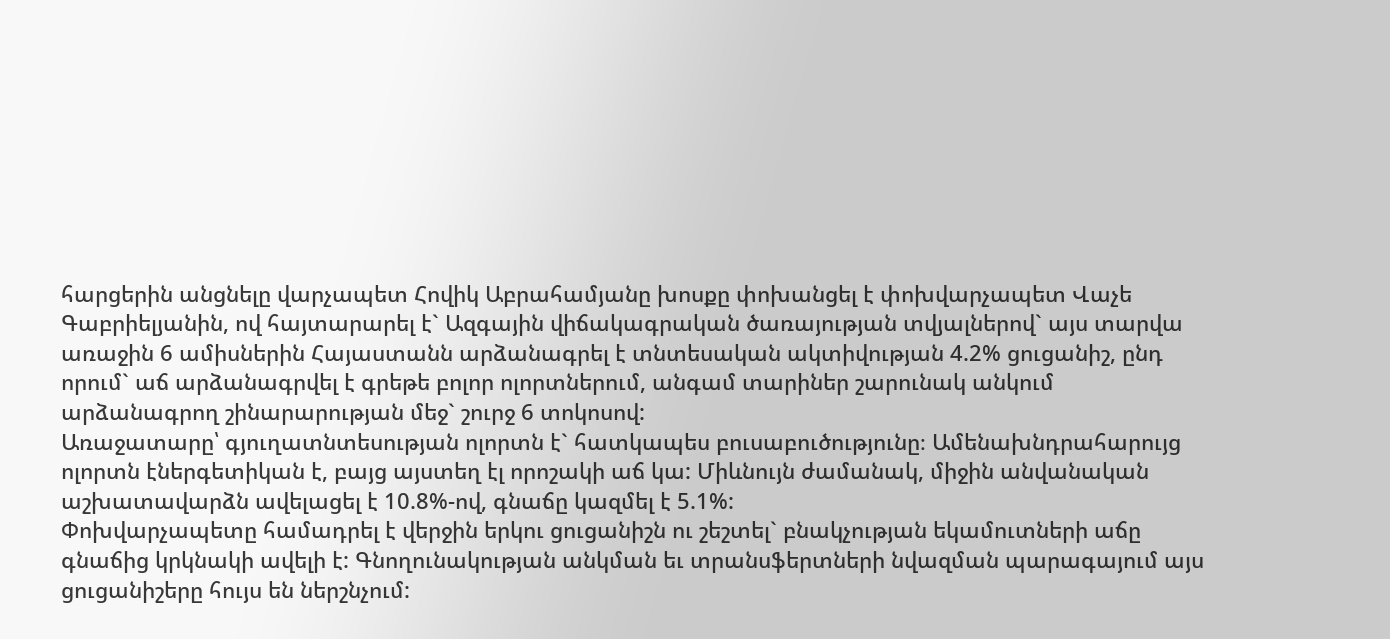հարցերին անցնելը վարչապետ Հովիկ Աբրահամյանը խոսքը փոխանցել է փոխվարչապետ Վաչե Գաբրիելյանին, ով հայտարարել է` Ազգային վիճակագրական ծառայության տվյալներով` այս տարվա առաջին 6 ամիսներին Հայաստանն արձանագրել է տնտեսական ակտիվության 4.2% ցուցանիշ, ընդ որում` աճ արձանագրվել է գրեթե բոլոր ոլորտներում, անգամ տարիներ շարունակ անկում արձանագրող շինարարության մեջ` շուրջ 6 տոկոսով:
Առաջատարը՝ գյուղատնտեսության ոլորտն է` հատկապես բուսաբուծությունը։ Ամենախնդրահարույց ոլորտն էներգետիկան է, բայց այստեղ էլ որոշակի աճ կա: Միևնույն ժամանակ, միջին անվանական աշխատավարձն ավելացել է 10.8%-ով, գնաճը կազմել է 5.1%:
Փոխվարչապետը համադրել է վերջին երկու ցուցանիշն ու շեշտել` բնակչության եկամուտների աճը գնաճից կրկնակի ավելի է: Գնողունակության անկման եւ տրանսֆերտների նվազման պարագայում այս ցուցանիշերը հույս են ներշնչում: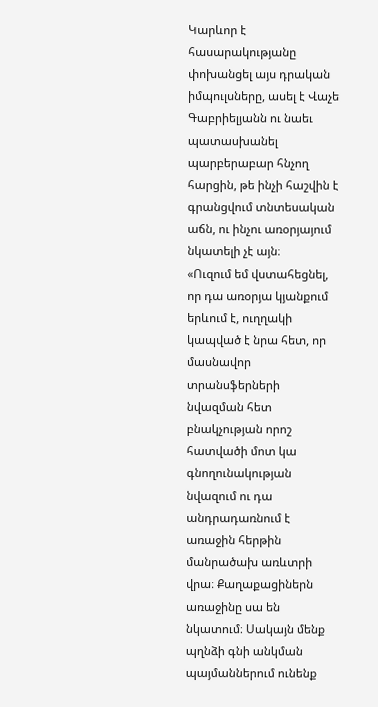Կարևոր է հասարակությանը փոխանցել այս դրական իմպուլսները, ասել է Վաչե Գաբրիելյանն ու նաեւ պատասխանել պարբերաբար հնչող հարցին, թե ինչի հաշվին է գրանցվում տնտեսական աճն, ու ինչու առօրյայում նկատելի չէ այն։
«Ուզում եմ վստահեցնել, որ դա առօրյա կյանքում երևում է, ուղղակի կապված է նրա հետ, որ մասնավոր տրանսֆերների նվազման հետ բնակչության որոշ հատվածի մոտ կա գնողունակության նվազում ու դա անդրադառնում է առաջին հերթին մանրածախ առևտրի վրա։ Քաղաքացիներն առաջինը սա են նկատում։ Սակայն մենք պղնձի գնի անկման պայմաններում ունենք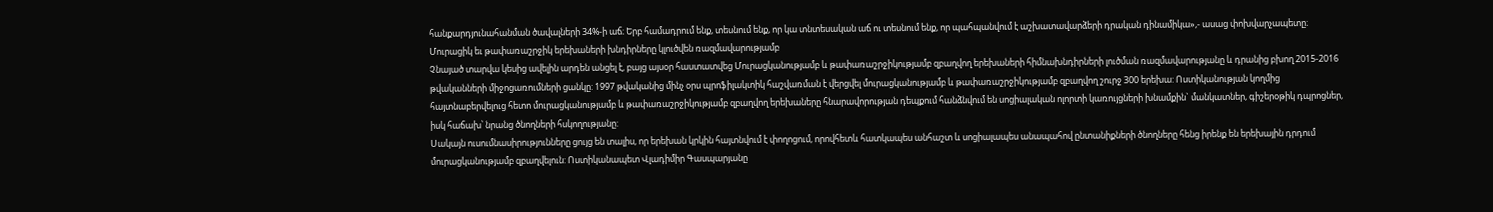հանքարդյունահանման ծավալների 34%-ի աճ։ Երբ համադրում ենք, տեսնում ենք, որ կա տնտեսական աճ ու տեսնում ենք, որ պահպանվում է աշխատավարձերի դրական դինամիկա»,- ասաց փոխվարչապետը։
Մուրացիկ եւ թափառաշրջիկ երեխաների խնդիրները կլուծվեն ռազմավարությամբ
Չնայած տարվա կեսից ավելին արդեն անցել է, բայց այսօր հաստատվեց Մուրացկանությամբ և թափառաշրջիկությամբ զբաղվող երեխաների հիմնախնդիրների լուծման ռազմավարությանը և դրանից բխող 2015-2016 թվականների միջոցառումների ցանկը: 1997 թվականից մինչ օրս պրոֆիլակտիկ հաշվառման է վերցվել մուրացկանությամբ և թափառաշրջիկությամբ զբաղվող շուրջ 300 երեխա: Ոստիկանության կողմից հայտնաբերվելուց հետո մուրացկանությամբ և թափառաշրջիկությամբ զբաղվող երեխաները հնարավորության դեպքում հանձնվում են սոցիալական ոլորտի կառույցների խնամքին` մանկատներ, գիշերօթիկ դպրոցներ, իսկ հաճախ՝ նրանց ծնողների հսկողությանը:
Սակայն ուսումնասիրությունները ցույց են տալիս, որ երեխան կրկին հայտնվում է փողոցում, որովհետև հատկապես անհաշտ և սոցիալապես անապահով ընտանիքների ծնողները հենց իրենք են երեխային դրդում մուրացկանությամբ զբաղվելուն: Ոստիկանապետ Վլադիմիր Գասպարյանը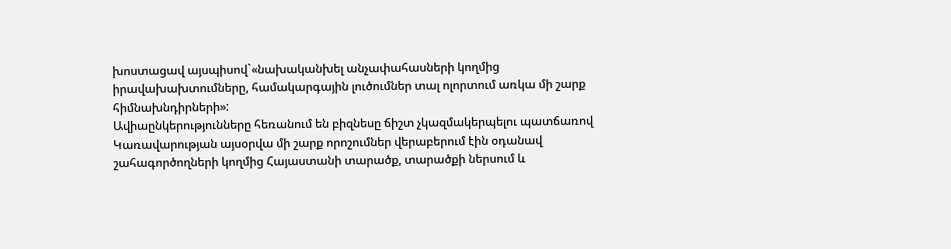խոստացավ այսպիսով`«նախականխել անչափահասների կողմից իրավախախտումները, համակարգային լուծումներ տալ ոլորտում առկա մի շարք հիմնախնդիրների»:
Ավիաընկերությունները հեռանում են բիզնեսը ճիշտ չկազմակերպելու պատճառով
Կառավարության այսօրվա մի շարք որոշումներ վերաբերում էին օդանավ շահագործողների կողմից Հայաստանի տարածք, տարածքի ներսում և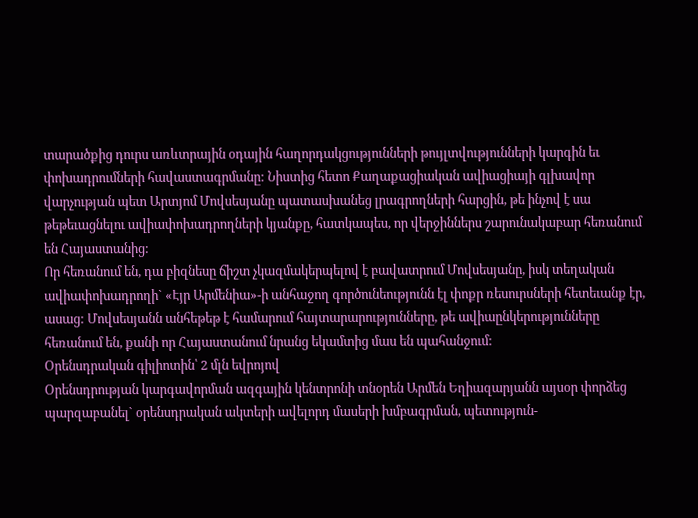տարածքից դուրս առևտրային օդային հաղորդակցությունների թույլտվությունների կարգին եւ փոխադրումների հավաստագրմանը: Նիստից հետո Քաղաքացիական ավիացիայի գլխավոր վարչության պետ Արտյոմ Մովսեսյանը պատասխանեց լրագրողների հարցին, թե ինչով է սա թեթեւացնելու ավիափոխադրողների կյանքը, հատկապես, որ վերջիններս շարունակաբար հեռանում են Հայաստանից:
Որ հեռանում են, դա բիզնեսը ճիշտ չկազմակերպելով է բավատրում Մովսեսյանը, իսկ տեղական ավիափոխադրողի` «Էյր Արմենիա»-ի անհաջող գործունեությունն էլ փոքր ռեսուրսների հետեւանք էր, ասաց: Մովսեսյանն անհեթեթ է համարում հայտարարությունները, թե ավիաընկերությունները հեռանում են, քանի որ Հայաստանում նրանց եկամտից մաս են պահանջում:
Օրենսդրական գիլիոտին՝ 2 մլն եվրոյով
Օրենսդրության կարգավորման ազգային կենտրոնի տնօրեն Արմեն Եղիազարյանն այսօր փորձեց պարզաբանել` օրենսդրական ակտերի ավելորդ մասերի խմբագրման, պետություն-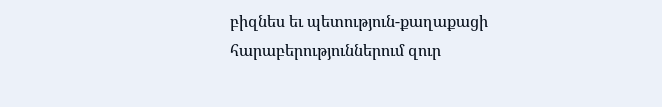բիզնես եւ պետություն-քաղաքացի հարաբերություններում զուր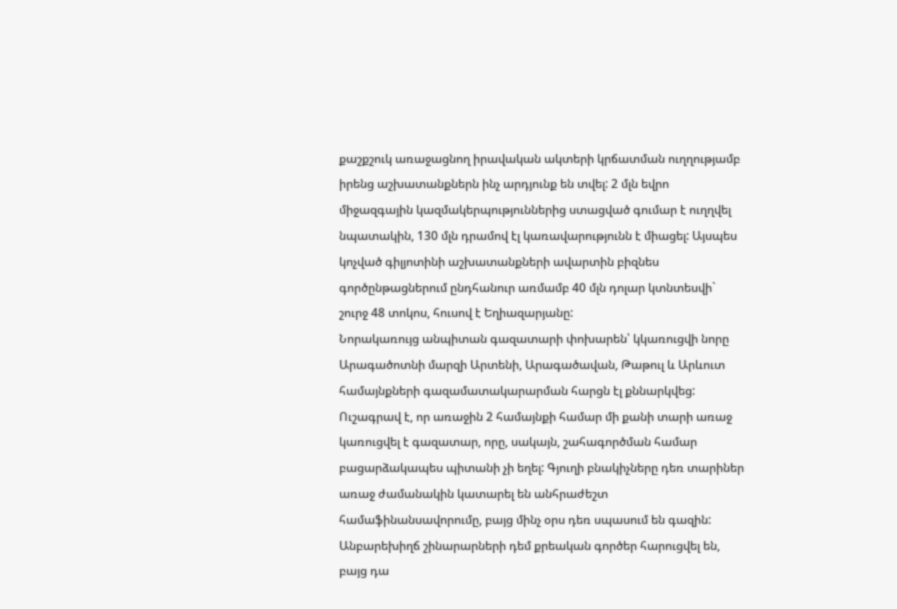քաշքշուկ առաջացնող իրավական ակտերի կրճատման ուղղությամբ իրենց աշխատանքներն ինչ արդյունք են տվել: 2 մլն եվրո միջազգային կազմակերպություններից ստացված գումար է ուղղվել նպատակին, 130 մլն դրամով էլ կառավարությունն է միացել: Այսպես կոչված գիլյոտինի աշխատանքների ավարտին բիզնես գործընթացներում ընդհանուր առմամբ 40 մլն դոլար կտնտեսվի` շուրջ 48 տոկոս, հուսով է Եղիազարյանը:
Նորակառույց անպիտան գազատարի փոխարեն՝ կկառուցվի նորը
Արագածոտնի մարզի Արտենի, Արագածավան, Թաթուլ և Արևուտ համայնքների գազամատակարարման հարցն էլ քննարկվեց: Ուշագրավ է, որ առաջին 2 համայնքի համար մի քանի տարի առաջ կառուցվել է գազատար, որը, սակայն, շահագործման համար բացարձակապես պիտանի չի եղել: Գյուղի բնակիչները դեռ տարիներ առաջ ժամանակին կատարել են անհրաժեշտ համաֆինանսավորումը, բայց մինչ օրս դեռ սպասում են գազին: Անբարեխիղճ շինարարների դեմ քրեական գործեր հարուցվել են, բայց դա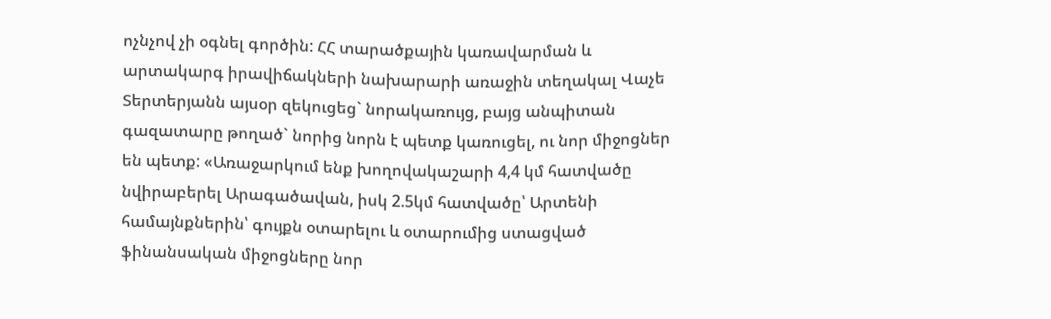ոչնչով չի օգնել գործին: ՀՀ տարածքային կառավարման և արտակարգ իրավիճակների նախարարի առաջին տեղակալ Վաչե Տերտերյանն այսօր զեկուցեց` նորակառույց, բայց անպիտան գազատարը թողած` նորից նորն է պետք կառուցել, ու նոր միջոցներ են պետք: «Առաջարկում ենք խողովակաշարի 4,4 կմ հատվածը նվիրաբերել Արագածավան, իսկ 2.5կմ հատվածը՝ Արտենի համայնքներին՝ գույքն օտարելու և օտարումից ստացված ֆինանսական միջոցները նոր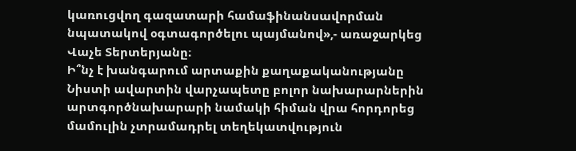կառուցվող գազատարի համաֆինանսավորման նպատակով օգտագործելու պայմանով»,- առաջարկեց Վաչե Տերտերյանը։
Ի՞նչ է խանգարում արտաքին քաղաքականությանը
Նիստի ավարտին վարչապետը բոլոր նախարարներին արտգործնախարարի նամակի հիման վրա հորդորեց մամուլին չտրամադրել տեղեկատվություն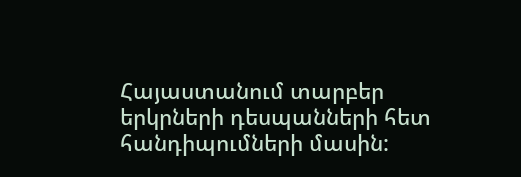Հայաստանում տարբեր երկրների դեսպանների հետ հանդիպումների մասին: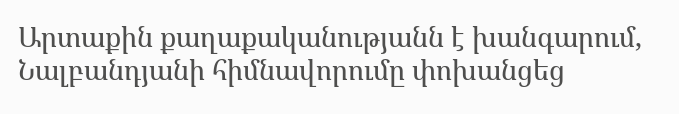Արտաքին քաղաքականությանն է խանգարում, Նալբանդյանի հիմնավորումը փոխանցեց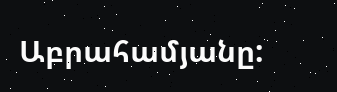Աբրահամյանը: